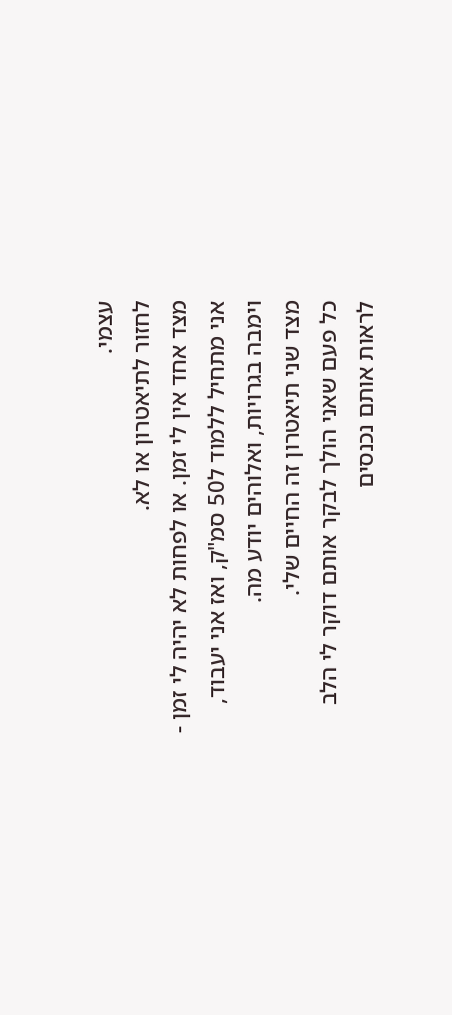עצמי.
לחזור לתיאטרון או לא.
מצד אחד אין לי זמן. או לפחות לא יהיה לי זמן - אני מתחיל ללמוד ל50 סמ"ק, ואז אני יעבוד, וימבה בגרויות, ואלוהים יודע מה.
מצד שני תיאטרון זה החיים שלי.
כל פעם שאני הולך לבקר אותם דוקר לי הלב לראות אותם נכנסים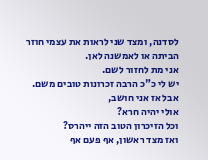לסדנה, ומצד שני לראות את עצמי חוזר הביתה או לאמשנה לאן.
אני מת לחזור לשם.
יש לי כ"כ הרבה זכרונות טובים משם.
אבל אז אני חושב,
אולי יהיה חרא?
וכל הזיכרון הטוב הזה ייהרס?
ואז מצד ראשון, אף פעם אף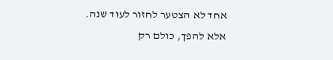אחד לא הצטער לחזור לעוד שנה. אלא להפך, כולם רק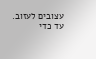עצובים לעזוב. עד כדי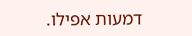דמעות אפילו.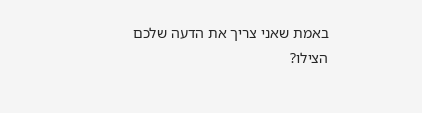באמת שאני צריך את הדעה שלכם
הצילו?